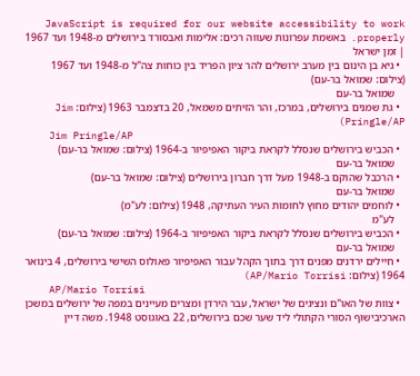JavaScript is required for our website accessibility to work properly. באשמת עפרונות שעווה רכים: אלימות ואבסורד בירושלים מ-1948 ועד 1967 | זמן ישראל
  • גיא בן הינום בין מערב ירושלים להר ציון הפריד בין כוחות צה"ל מ-1948 ועד 1967 (צילום: שמואל בר-עם)
    שמואל בר-עם
  • גת שמנים בירושלים, במרכז, והר הזיתים משמאל, 20 בדצמבר 1963 (צילום: Jim Pringle/AP)
    Jim Pringle/AP
  • הכביש בירושלים שנסלל לקראת ביקור האפיפיור ב-1964 (צילום: שמואל בר-עם)
    שמואל בר-עם
  • הרכבל שהוקם ב-1948 מעל דרך חברון בירושלים (צילום: שמואל בר-עם)
    שמואל בר-עם
  • לוחמים יהודים מחוץ לחומות העיר העתיקה, 1948 (צילום: לע"מ)
    לע"מ
  • הכביש בירושלים שנסלל לקראת ביקור האפיפיור ב-1964 (צילום: שמואל בר-עם)
    שמואל בר-עם
  • חיילים ירדנים מפנים דרך בתוך הקהל עבור האפיפיור פאולוס השישי בירושלים, 4 בינואר 1964 (צילום: AP/Mario Torrisi)
    AP/Mario Torrisi
  • צוות של האו"ם ונציגים של ישראל, עבר הירדן ומצרים מעיינים במפה של ירושלים במשכן הארכיבישוף הסורי הקתולי ליד שער שכם בירושלים, 22 באוגוסט 1948. משה דיין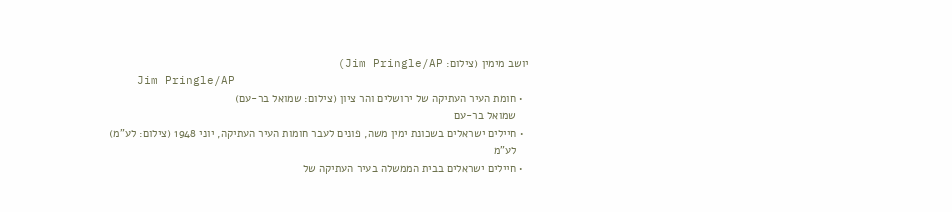יושב מימין (צילום: Jim Pringle/AP)
    Jim Pringle/AP
  • חומת העיר העתיקה של ירושלים והר ציון (צילום: שמואל בר-עם)
    שמואל בר-עם
  • חיילים ישראלים בשכונת ימין משה, פונים לעבר חומות העיר העתיקה, יוני 1948 (צילום: לע"מ)
    לע"מ
  • חיילים ישראלים בבית הממשלה בעיר העתיקה של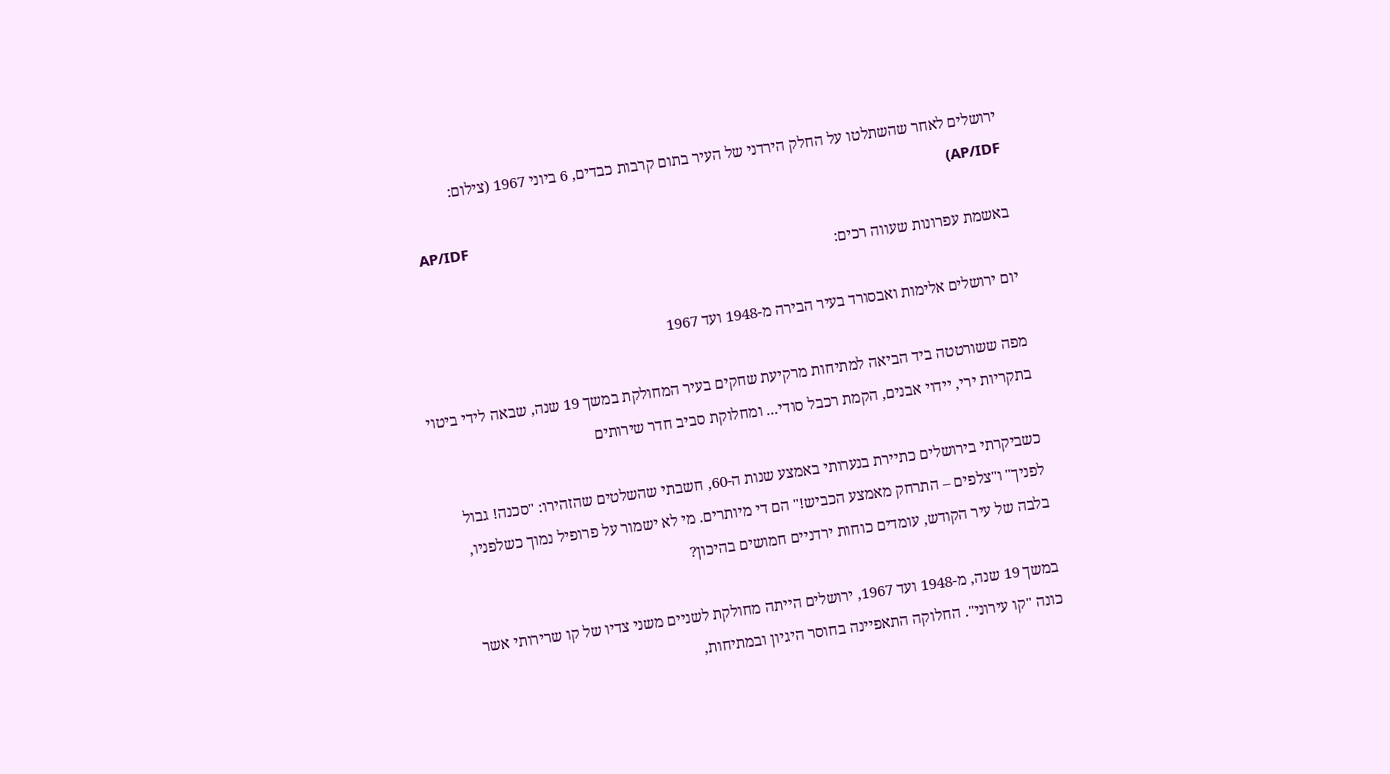ירושלים לאחר שהשתלטו על החלק הירדני של העיר בתום קרבות כבדים, 6 ביוני 1967 (צילום: AP/IDF)
    AP/IDF
באשמת עפרונות שעווה רכים:

יום ירושלים אלימות ואבסורד בעיר הבירה מ-1948 ועד 1967

מפה ששורטטה ביד הביאה למתיחות מרקיעת שחקים בעיר המחולקת במשך 19 שנה, שבאה לידי ביטוי בתקריות ירי, יידוי אבנים, הקמת רכבל סודי... ומחלוקת סביב חדר שירותים

כשביקרתי בירושלים כתיירת בנערותי באמצע שנות ה-60, חשבתי שהשלטים שהזהירו: "סכנה! גבול לפניך" ו"צלפים – התרחק מאמצע הכביש!" הם די מיותרים. מי לא ישמור על פרופיל נמוך כשלפניו, בלבה של עיר הקודש, עומדים כוחות ירדניים חמושים בהיכון?

במשך 19 שנה, מ-1948 ועד 1967, ירושלים הייתה מחולקת לשניים משני צדיו של קו שרירותי אשר כונה "קו עירוני". החלוקה התאפיינה בחוסר היגיון ובמתיחות,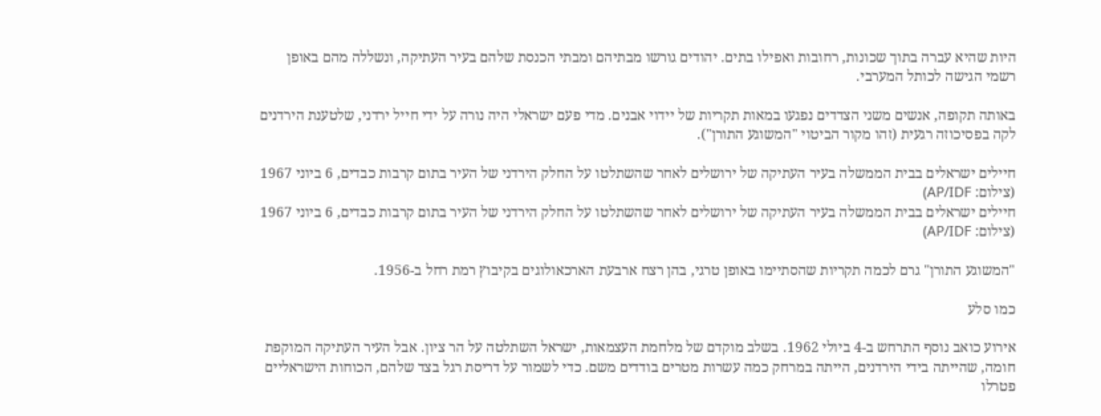היות שהיא עברה בתוך שכונות, רחובות ואפילו בתים. יהודים גורשו מבתיהם ומבתי הכנסת שלהם בעיר העתיקה, ונשללה מהם באופן רשמי הגישה לכותל המערבי.

באותה תקופה, אנשים משני הצדדים נפגעו במאות תקריות של יידוי אבנים. מדי פעם ישראלי היה נורה על ידי חייל ירדני, שלטענת הירדנים לקה בפסיכוזה רגעית (זהו מקור הביטוי "המשוגע התורן").

חיילים ישראלים בבית הממשלה בעיר העתיקה של ירושלים לאחר שהשתלטו על החלק הירדני של העיר בתום קרבות כבדים, 6 ביוני 1967 (צילום: AP/IDF)
חיילים ישראלים בבית הממשלה בעיר העתיקה של ירושלים לאחר שהשתלטו על החלק הירדני של העיר בתום קרבות כבדים, 6 ביוני 1967 (צילום: AP/IDF)

"המשוגע התורן" גרם לכמה תקריות שהסתיימו באופן טרגי, בהן רצח ארבעת הארכאולוגים בקיבוץ רמת רחל ב-1956.

כמו סלע

אירוע כואב נוסף התרחש ב-4 ביולי 1962. בשלב מוקדם של מלחמת העצמאות, ישראל השתלטה על הר ציון. אבל העיר העתיקה המוקפת חומה, שהייתה בידי הירדנים, הייתה במרחק כמה עשרות מטרים בודדים משם. כדי לשמור על דריסת רגל בצד שלהם, הכוחות הישראליים פטרלו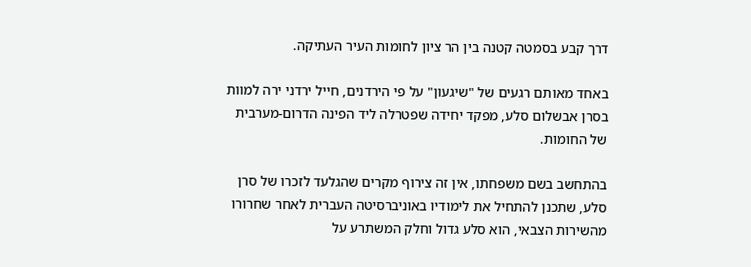דרך קבע בסמטה קטנה בין הר ציון לחומות העיר העתיקה.

באחד מאותם רגעים של "שיגעון" על פי הירדנים, חייל ירדני ירה למוות בסרן אבשלום סלע, מפקד יחידה שפטרלה ליד הפינה הדרום-מערבית של החומות.

בהתחשב בשם משפחתו, אין זה צירוף מקרים שהגלעד לזכרו של סרן סלע, שתכנן להתחיל את לימודיו באוניברסיטה העברית לאחר שחרורו מהשירות הצבאי, הוא סלע גדול וחלק המשתרע על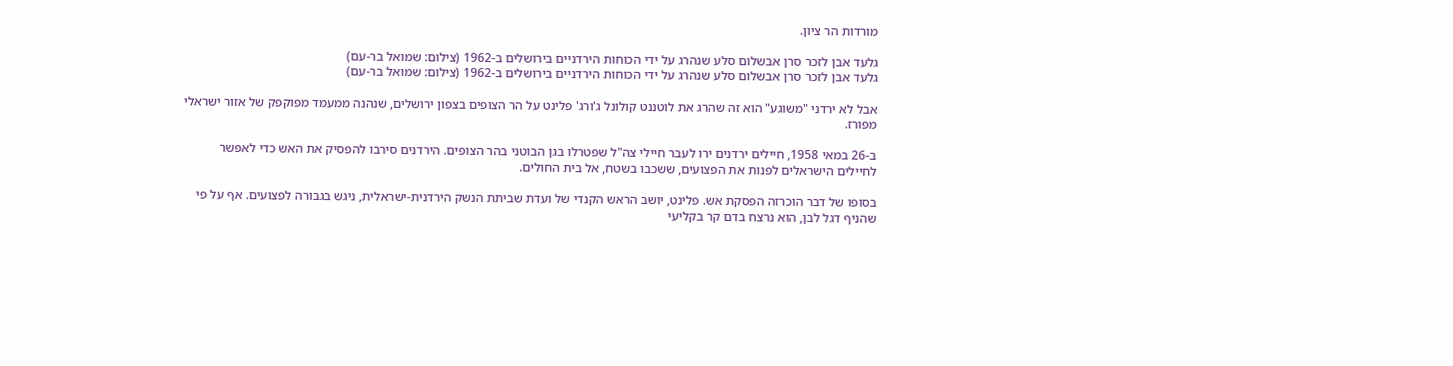מורדות הר ציון.

גלעד אבן לזכר סרן אבשלום סלע שנהרג על ידי הכוחות הירדניים בירושלים ב-1962 (צילום: שמואל בר-עם)
גלעד אבן לזכר סרן אבשלום סלע שנהרג על ידי הכוחות הירדניים בירושלים ב-1962 (צילום: שמואל בר-עם)

אבל לא ירדני "משוגע" הוא זה שהרג את לוטננט קולונל ג'ורג' פלינט על הר הצופים בצפון ירושלים, שנהנה ממעמד מפוקפק של אזור ישראלי מפורז.

ב-26 במאי 1958, חיילים ירדנים ירו לעבר חיילי צה"ל שפטרלו בגן הבוטני בהר הצופים. הירדנים סירבו להפסיק את האש כדי לאפשר לחיילים הישראלים לפנות את הפצועים, ששכבו בשטח, אל בית החולים.

בסופו של דבר הוכרזה הפסקת אש. פלינט, יושב הראש הקנדי של ועדת שביתת הנשק הירדנית-ישראלית, ניגש בגבורה לפצועים. אף על פי שהניף דגל לבן, הוא נרצח בדם קר בקליעי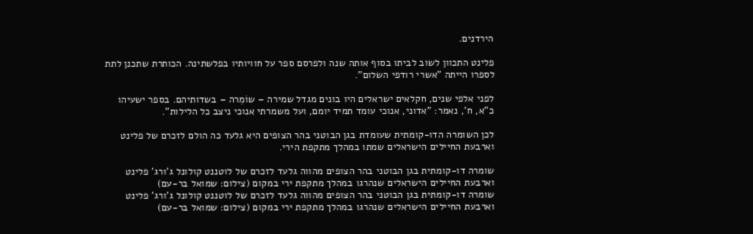הירדנים.

פלינט התכוון לשוב לביתו בסוף אותה שנה ולפרסם ספר על חוויותיו בפלשתינה. הכותרת שתכנן לתת לספרו הייתה "אשרי רודפי השלום".

לפני אלפי שנים, חקלאים ישראלים היו בונים מגדל שמירה – שוֹמֵרה – בשדותיהם. בספר ישעיהו כ"א, ח', נאמר: "אדוני, אנוכי עומד תמיד יומם, ועל משמרתי אנוכי ניצב כל הלילות".

לכן השומרה הדו-קומתית שעומדת בגן הבוטני בהר הצופים היא גלעד כה הולם לזכרם של פלינט וארבעת החיילים הישראלים שמתו במהלך מתקפת הירי.

שומרה דו-קומתית בגן הבוטני בהר הצופים מהווה גלעד לזכרם של לוטננט קולונל ג'ורג' פלינט וארבעת החיילים הישראלים שנהרגו במהלך מתקפת ירי במקום (צילום: שמואל בר-עם)
שומרה דו-קומתית בגן הבוטני בהר הצופים מהווה גלעד לזכרם של לוטננט קולונל ג'ורג' פלינט וארבעת החיילים הישראלים שנהרגו במהלך מתקפת ירי במקום (צילום: שמואל בר-עם)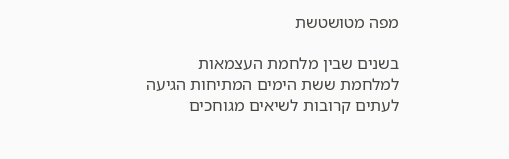מפה מטושטשת

בשנים שבין מלחמת העצמאות למלחמת ששת הימים המתיחות הגיעה לעתים קרובות לשיאים מגוחכים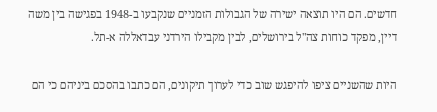חדשים. הם היו תוצאה ישירה של הגבולות הזמניים שנקבעו ב-1948 בפגישה בין משה דיין, מפקד כוחות צה"ל בירושלים, לבין מקבילו הירדני עבדאללה א-תל.

היות שהשניים ציפו להיפגש שוב כדי לערוך תיקונים, הם כתבו בהסכם ביניהם כי הם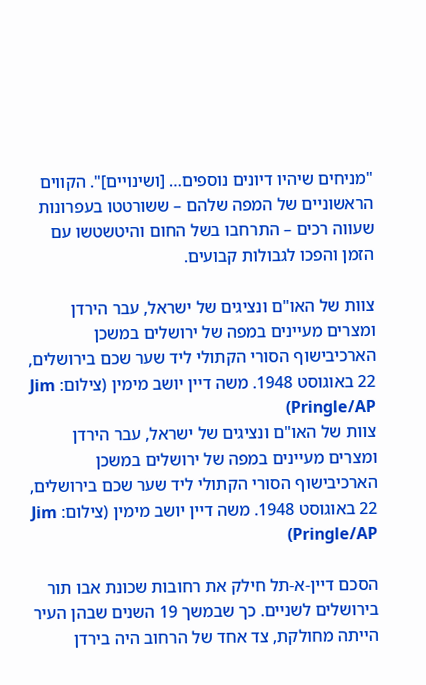"מניחים שיהיו דיונים נוספים… [ושינויים]". הקווים הראשוניים של המפה שלהם – ששורטטו בעפרונות שעווה רכים – התרחבו בשל החום והיטשטשו עם הזמן והפכו לגבולות קבועים.

צוות של האו"ם ונציגים של ישראל, עבר הירדן ומצרים מעיינים במפה של ירושלים במשכן הארכיבישוף הסורי הקתולי ליד שער שכם בירושלים, 22 באוגוסט 1948. משה דיין יושב מימין (צילום: Jim Pringle/AP)
צוות של האו"ם ונציגים של ישראל, עבר הירדן ומצרים מעיינים במפה של ירושלים במשכן הארכיבישוף הסורי הקתולי ליד שער שכם בירושלים, 22 באוגוסט 1948. משה דיין יושב מימין (צילום: Jim Pringle/AP)

הסכם דיין-א-תל חילק את רחובות שכונת אבו תור בירושלים לשניים. כך שבמשך 19 השנים שבהן העיר הייתה מחולקת, צד אחד של הרחוב היה בירדן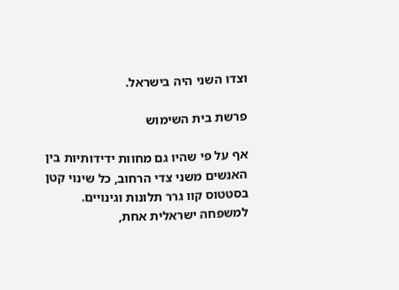וצדו השני היה בישראל.

פרשת בית השימוש

אף על פי שהיו גם מחוות ידידותיות בין האנשים משני צדי הרחוב, כל שינוי קטן בסטטוס קוו גרר תלונות וגינויים. למשפחה ישראלית אחת,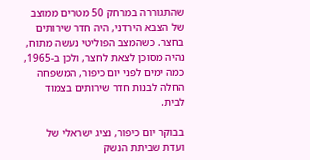שהתגוררה במרחק 50 מטרים ממוצב של הצבא הירדני, היה חדר שירותים בחצר. כשהמצב הפוליטי נעשה מתוח, נהיה מסוכן לצאת לחצר, ולכן ב-1965, כמה ימים לפני יום כיפור, המשפחה החלה לבנות חדר שירותים בצמוד לבית.

בבוקר יום כיפור, נציג ישראלי של ועדת שביתת הנשק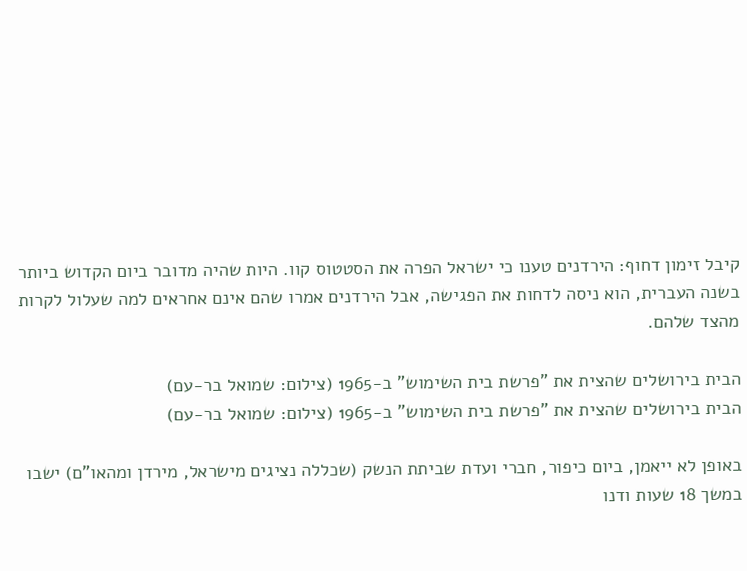קיבל זימון דחוף: הירדנים טענו כי ישראל הפרה את הסטטוס קוו. היות שהיה מדובר ביום הקדוש ביותר בשנה העברית, הוא ניסה לדחות את הפגישה, אבל הירדנים אמרו שהם אינם אחראים למה שעלול לקרות מהצד שלהם.

הבית בירושלים שהצית את "פרשת בית השימוש" ב-1965 (צילום: שמואל בר-עם)
הבית בירושלים שהצית את "פרשת בית השימוש" ב-1965 (צילום: שמואל בר-עם)

באופן לא ייאמן, ביום כיפור, חברי ועדת שביתת הנשק (שכללה נציגים מישראל, מירדן ומהאו"ם) ישבו במשך 18 שעות ודנו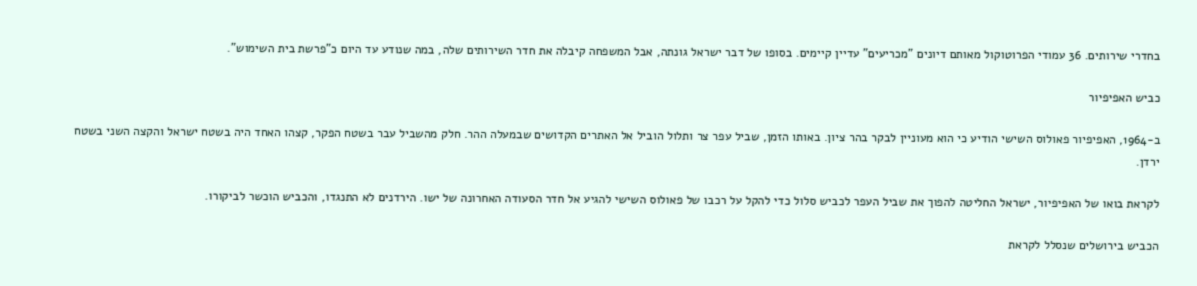בחדרי שירותים. 36 עמודי הפרוטוקול מאותם דיונים "מכריעים" עדיין קיימים. בסופו של דבר ישראל גונתה, אבל המשפחה קיבלה את חדר השירותים שלה, במה שנודע עד היום כ"פרשת בית השימוש".

כביש האפיפיור

ב-1964, האפיפיור פאולוס השישי הודיע כי הוא מעוניין לבקר בהר ציון. באותו הזמן, שביל עפר צר ותלול הוביל אל האתרים הקדושים שבמעלה ההר. חלק מהשביל עבר בשטח הפקר, קצהו האחד היה בשטח ישראל והקצה השני בשטח ירדן.

לקראת בואו של האפיפיור, ישראל החליטה להפוך את שביל העפר לכביש סלול כדי להקל על רכבו של פאולוס השישי להגיע אל חדר הסעודה האחרונה של ישו. הירדנים לא התנגדו, והכביש הוכשר לביקורו.

הכביש בירושלים שנסלל לקראת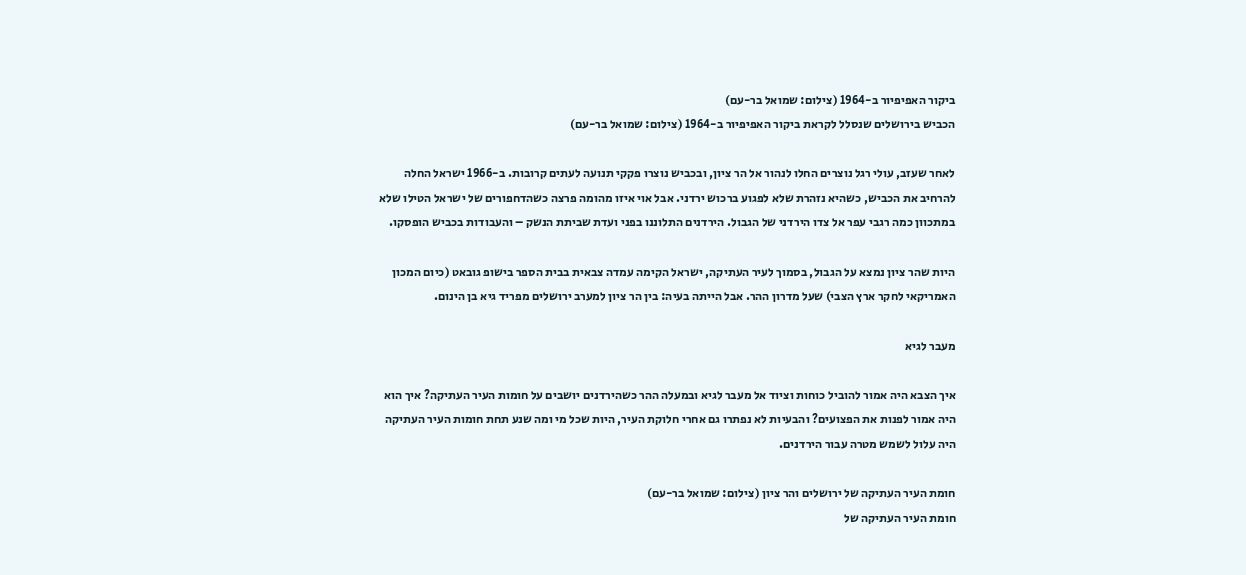ביקור האפיפיור ב-1964 (צילום: שמואל בר-עם)
הכביש בירושלים שנסלל לקראת ביקור האפיפיור ב-1964 (צילום: שמואל בר-עם)

לאחר שעזב, עולי רגל נוצרים החלו לנהור אל הר ציון, ובכביש נוצרו פקקי תנועה לעתים קרובות. ב-1966 ישראל החלה להרחיב את הכביש, כשהיא נזהרת שלא לפגוע ברכוש ירדני. אבל אוי איזו מהומה פרצה כשהדחפורים של ישראל הטילו שלא במתכוון כמה רגבי עפר אל צדו הירדני של הגבול. הירדנים התלוננו בפני ועדת שביתת הנשק – והעבודות בכביש הופסקו.

היות שהר ציון נמצא על הגבול, בסמוך לעיר העתיקה, ישראל הקימה עמדה צבאית בבית הספר בישופ גובאט (כיום המכון האמריקאי לחקר ארץ הצבי) שעל מדרון ההר. אבל הייתה בעיה: בין הר ציון למערב ירושלים מפריד גיא בן הינום.

מעבר לגיא

איך הצבא היה אמור להוביל כוחות וציוד אל מעבר לגיא ובמעלה ההר כשהירדנים יושבים על חומות העיר העתיקה? איך הוא היה אמור לפנות את הפצועים? והבעיות לא נפתרו גם אחרי חלוקת העיר, היות שכל מי ומה שנע תחת חומות העיר העתיקה היה עלול לשמש מטרה עבור הירדנים.

חומת העיר העתיקה של ירושלים והר ציון (צילום: שמואל בר-עם)
חומת העיר העתיקה של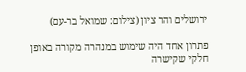ירושלים והר ציון (צילום: שמואל בר-עם)

פתרון אחד היה שימוש במנהרה מקורה באופן חלקי שקישרה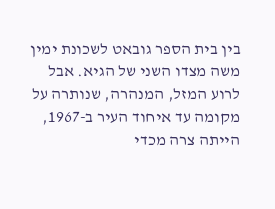בין בית הספר גובאט לשכונת ימין משה מצדו השני של הגיא. אבל לרוע המזל, המנהרה, שנותרה על מקומה עד איחוד העיר ב-1967, הייתה צרה מכדי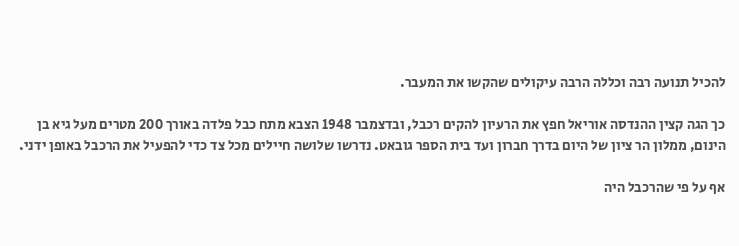להכיל תנועה רבה וכללה הרבה עיקולים שהקשו את המעבר.

כך הגה קצין ההנדסה אוריאל חפץ את הרעיון להקים רכבל, ובדצמבר 1948 הצבא מתח כבל פלדה באורך 200 מטרים מעל גיא בן הינום, ממלון הר ציון של היום בדרך חברון ועד בית הספר גובאט. נדרשו שלושה חיילים מכל צד כדי להפעיל את הרכבל באופן ידני.

אף על פי שהרכבל היה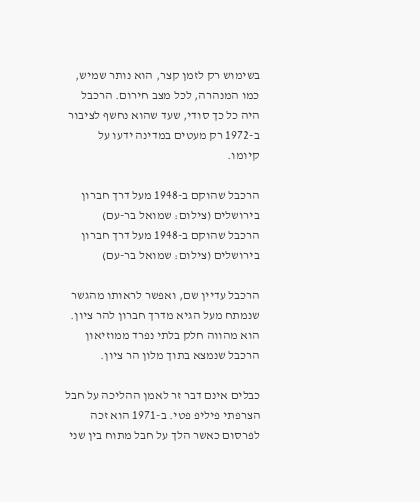בשימוש רק לזמן קצר, הוא נותר שמיש, כמו המנהרה, לכל מצב חירום. הרכבל היה כל כך סודי, שעד שהוא נחשף לציבור ב-1972 רק מעטים במדינה ידעו על קיומו.

הרכבל שהוקם ב-1948 מעל דרך חברון בירושלים (צילום: שמואל בר-עם)
הרכבל שהוקם ב-1948 מעל דרך חברון בירושלים (צילום: שמואל בר-עם)

הרכבל עדיין שם, ואפשר לראותו מהגשר שנמתח מעל הגיא מדרך חברון להר ציון. הוא מהווה חלק בלתי נפרד ממוזיאון הרכבל שנמצא בתוך מלון הר ציון.

כבלים אינם דבר זר לאמן ההליכה על חבל הצרפתי פיליפ פטי. ב-1971 הוא זכה לפרסום כאשר הלך על חבל מתוח בין שני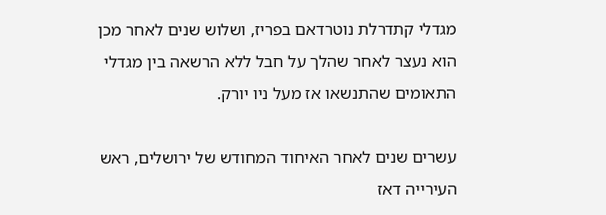מגדלי קתדרלת נוטרדאם בפריז, ושלוש שנים לאחר מכן הוא נעצר לאחר שהלך על חבל ללא הרשאה בין מגדלי התאומים שהתנשאו אז מעל ניו יורק.

עשרים שנים לאחר האיחוד המחודש של ירושלים, ראש העירייה דאז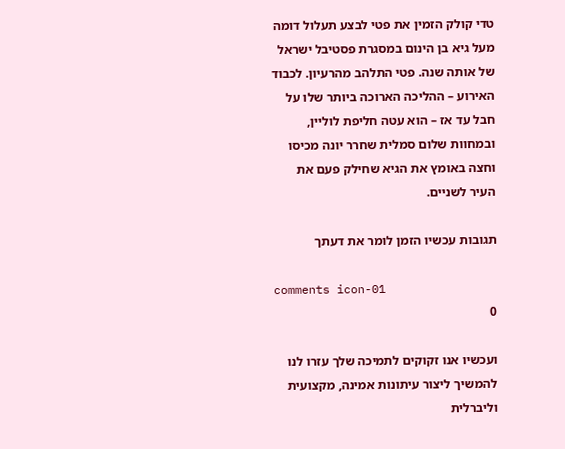טדי קולק הזמין את פטי לבצע תעלול דומה מעל גיא בן הינום במסגרת פסטיבל ישראל של אותה שנה. פטי התלהב מהרעיון. לכבוד האירוע – ההליכה הארוכה ביותר שלו על חבל עד אז – הוא עטה חליפת לוליין, ובמחוות שלום סמלית שחרר יונה מכיסו וחצה באומץ את הגיא שחילק פעם את העיר לשניים.

תגובות עכשיו הזמן לומר את דעתך

comments icon-01
0

ועכשיו אנו זקוקים לתמיכה שלך עזרו לנו להמשיך ליצור עיתונות אמינה, מקצועית וליברלית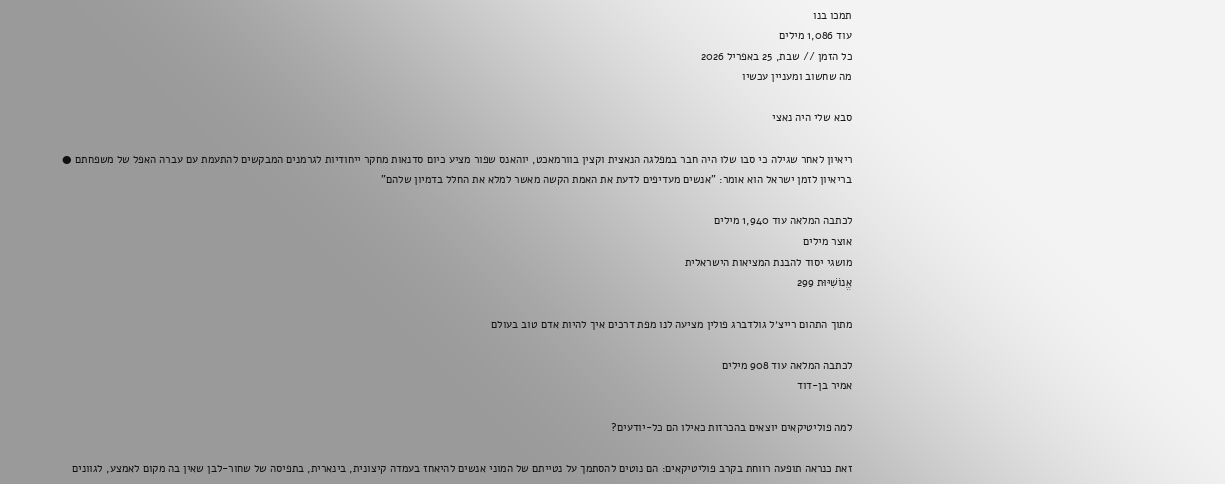תמכו בנו
עוד 1,086 מילים
כל הזמן // שבת, 25 באפריל 2026
מה שחשוב ומעניין עכשיו

סבא שלי היה נאצי

ריאיון לאחר שגילה כי סבו שלו היה חבר במפלגה הנאצית וקצין בוורמאכט, יוהאנס שפור מציע כיום סדנאות מחקר ייחודיות לגרמנים המבקשים להתעמת עם עברה האפל של משפחתם ● בריאיון לזמן ישראל הוא אומר: "אנשים מעדיפים לדעת את האמת הקשה מאשר למלא את החלל בדמיון שלהם"

לכתבה המלאה עוד 1,940 מילים
אוצר מילים
מושגי יסוד להבנת המציאות הישראלית
אֱנוֹשִׁיּוּת 299

מתוך התהום רייצ׳ל גולדברג פולין מציעה לנו מפת דרכים איך להיות אדם טוב בעולם

לכתבה המלאה עוד 908 מילים
אמיר בן-דוד

למה פוליטיקאים יוצאים בהכרזות כאילו הם כל-יודעים?

זאת כנראה תופעה רווחת בקרב פוליטיקאים: הם נוטים להסתמך על נטייתם של המוני אנשים להיאחז בעמדה קיצונית, בינארית, בתפיסה של שחור-לבן שאין בה מקום לאמצע, לגוונים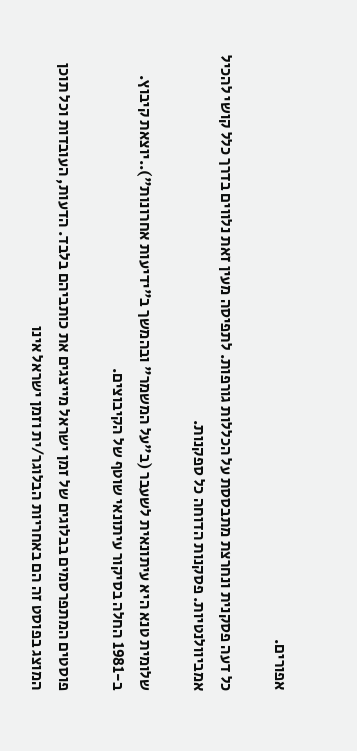אפורים.

כל דעה פסקנית ונחרצת מתבססת על הכללות גורפות. לתפיסה מעין זאת נלווים בדרך כלל קושי להכיל אמביוולנטיות. פסקנות הדוחה כל ספקנות.

שלומית טנא היא עיתונאית לשעבר (ב"על המשמר" ובהמשך ב"ידיעות אחרונות")..יוצאת קיבוץ. ב-1981 החלה בסיקור עיתונאי שוטף של הקיבוצים.

פוסטים המתפרסמים בבלוגים של זמן ישראל מייצגים את כותביהם בלבד. הדעות, העובדות וכל תוכן המוצג בפוסט זה הם באחריות הבלוגר/ית וזמן ישראל אינו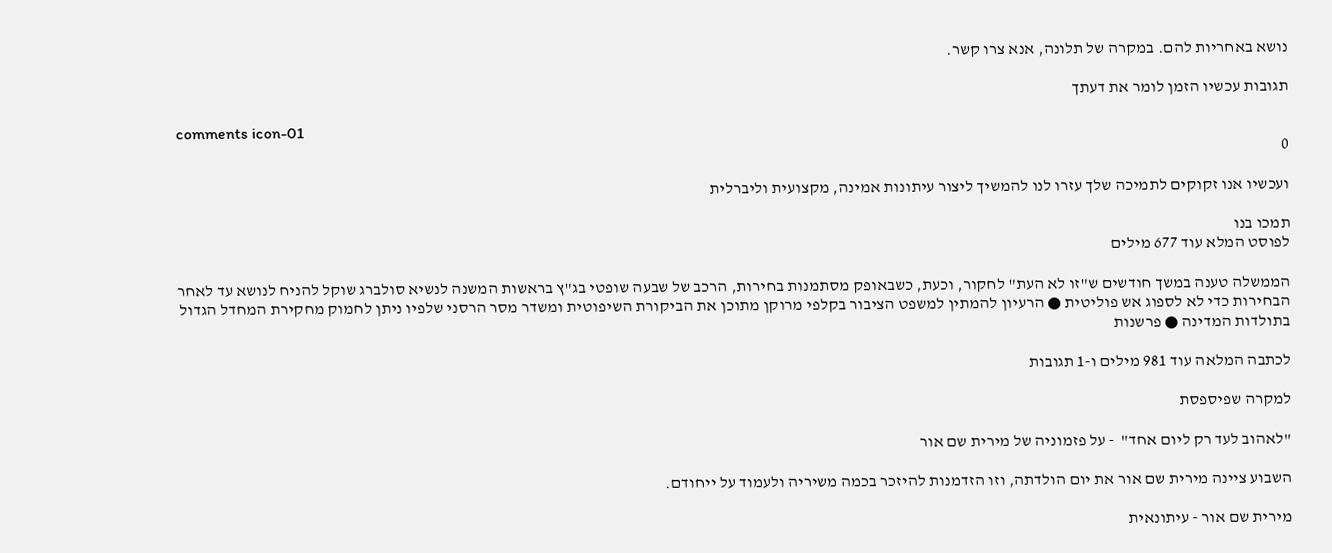נושא באחריות להם. במקרה של תלונה, אנא צרו קשר.

תגובות עכשיו הזמן לומר את דעתך

comments icon-01
0

ועכשיו אנו זקוקים לתמיכה שלך עזרו לנו להמשיך ליצור עיתונות אמינה, מקצועית וליברלית

תמכו בנו
לפוסט המלא עוד 677 מילים

הממשלה טענה במשך חודשים ש"זו לא העת" לחקור, וכעת, כשבאופק מסתמנות בחירות, הרכב של שבעה שופטי בג"ץ בראשות המשנה לנשיא סולברג שוקל להניח לנושא עד לאחר הבחירות כדי לא לספוג אש פוליטית ● הרעיון להמתין למשפט הציבור בקלפי מרוקן מתוכן את הביקורת השיפוטית ומשדר מסר הרסני שלפיו ניתן לחמוק מחקירת המחדל הגדול בתולדות המדינה ● פרשנות

לכתבה המלאה עוד 981 מילים ו-1 תגובות

למקרה שפיספסת

"לאהוב לעד רק ליום אחד"  - על פזמוניה של מירית שם אור

השבוע ציינה מירית שם אור את יום הולדתה, וזו הזדמנות להיזכר בכמה משיריה ולעמוד על ייחודם.

מירית שם אור - עיתונאית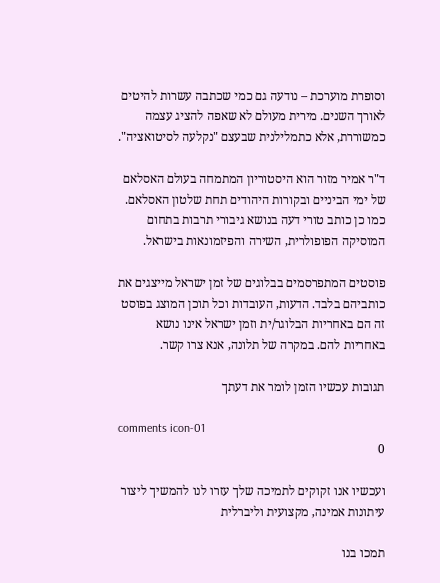וסופרת מוערכת – נודעה גם כמי שכתבה עשרות להיטים לאורך השנים. מירית מעולם לא שאפה להציג עצמה כמשוררת, אלא כתמלילנית שבעצם "נקלעה לסיטואציה".

ד"ר אמיר מזור הוא היסטוריון המתמחה בעולם האסלאם של ימי הביניים ובקורות היהודים תחת שלטון האסלאם. כמו כן כותב טורי דעה בנושא גיבורי תרבות בתחום המוסיקה הפופולרית, השירה והפיזמונאות בישראל.

פוסטים המתפרסמים בבלוגים של זמן ישראל מייצגים את כותביהם בלבד. הדעות, העובדות וכל תוכן המוצג בפוסט זה הם באחריות הבלוגר/ית וזמן ישראל אינו נושא באחריות להם. במקרה של תלונה, אנא צרו קשר.

תגובות עכשיו הזמן לומר את דעתך

comments icon-01
0

ועכשיו אנו זקוקים לתמיכה שלך עזרו לנו להמשיך ליצור עיתונות אמינה, מקצועית וליברלית

תמכו בנו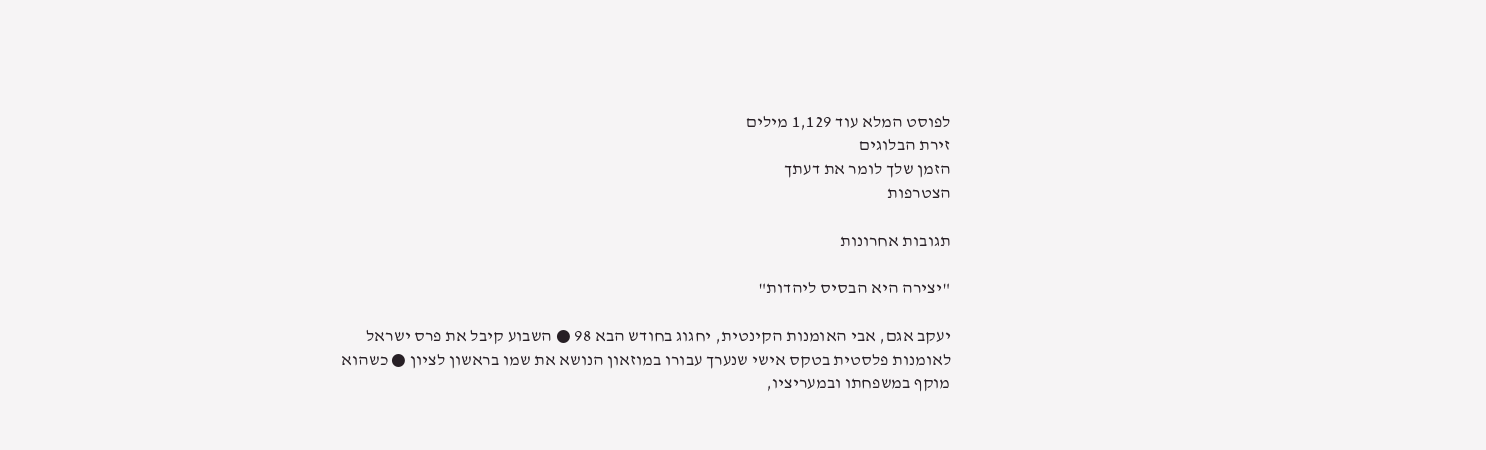לפוסט המלא עוד 1,129 מילים
זירת הבלוגים
הזמן שלך לומר את דעתך
הצטרפות

תגובות אחרונות

"יצירה היא הבסיס ליהדות"

יעקב אגם, אבי האומנות הקינטית, יחגוג בחודש הבא 98 ● השבוע קיבל את פרס ישראל לאומנות פלסטית בטקס אישי שנערך עבורו במוזאון הנושא את שמו בראשון לציון ● כשהוא מוקף במשפחתו ובמעריציו,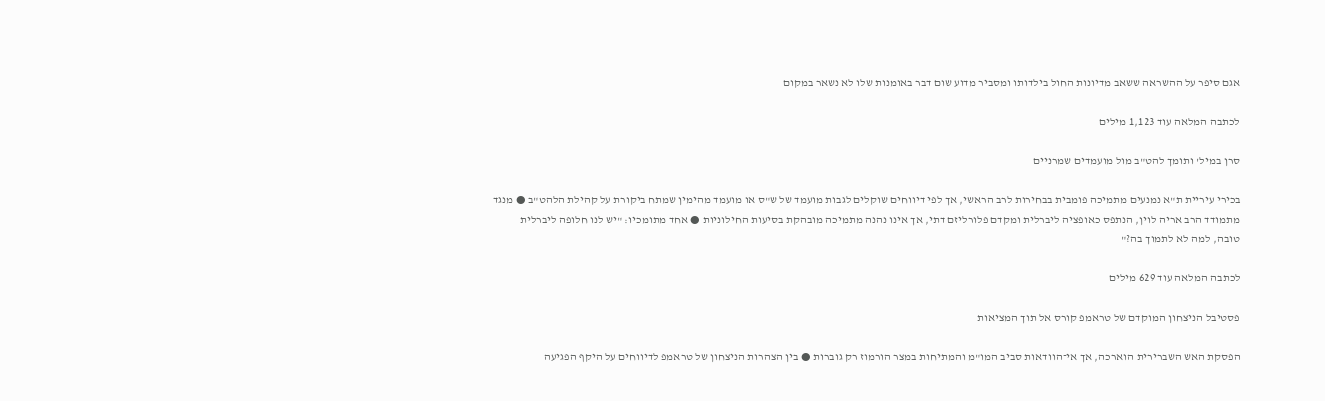אגם סיפר על ההשראה ששאב מדיונות החול בילדותו ומסביר מדוע שום דבר באומנות שלו לא נשאר במקום

לכתבה המלאה עוד 1,123 מילים

סרן במיל' ותומך להט"ב מול מועמדים שמרניים

בכירי עיריית ת"א נמנעים מתמיכה פומבית בבחירות לרב הראשי, אך לפי דיווחים שוקלים לגבות מועמד של ש"ס או מועמד מהימין שמתח ביקורת על קהילת הלהט"ב ● מנגד מתמודד הרב אריה לוין, הנתפס כאופציה ליברלית ומקדם פלורליזם דתי, אך אינו נהנה מתמיכה מובהקת בסיעות החילוניות ● אחד מתומכיו: "יש לנו חלופה ליברלית טובה, למה לא לתמוך בה?"

לכתבה המלאה עוד 629 מילים

פסטיבל הניצחון המוקדם של טראמפ קורס אל תוך המציאות

הפסקת האש השברירית הוארכה, אך אי־הוודאות סביב המו"מ והמתיחות במצר הורמוז רק גוברות ● בין הצהרות הניצחון של טראמפ לדיווחים על היקף הפגיעה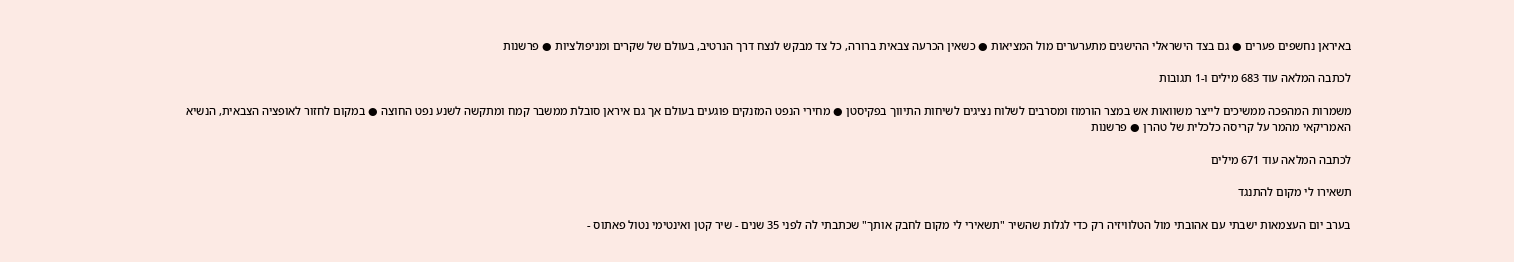באיראן נחשפים פערים ● גם בצד הישראלי ההישגים מתערערים מול המציאות ● כשאין הכרעה צבאית ברורה, כל צד מבקש לנצח דרך הנרטיב, בעולם של שקרים ומניפולציות ● פרשנות

לכתבה המלאה עוד 683 מילים ו-1 תגובות

משמרות המהפכה ממשיכים לייצר משוואות אש במצר הורמוז ומסרבים לשלוח נציגים לשיחות התיווך בפקיסטן ● מחירי הנפט המזנקים פוגעים בעולם אך גם איראן סובלת ממשבר קמח ומתקשה לשנע נפט החוצה ● במקום לחזור לאופציה הצבאית, הנשיא האמריקאי מהמר על קריסה כלכלית של טהרן ● פרשנות

לכתבה המלאה עוד 671 מילים

תשאירו לי מקום להתנגד

בערב יום העצמאות ישבתי עם אהובתי מול הטלוויזיה רק כדי לגלות שהשיר "תשאירי לי מקום לחבק אותך" שכתבתי לה לפני 35 שנים - שיר קטן ואינטימי נטול פאתוס -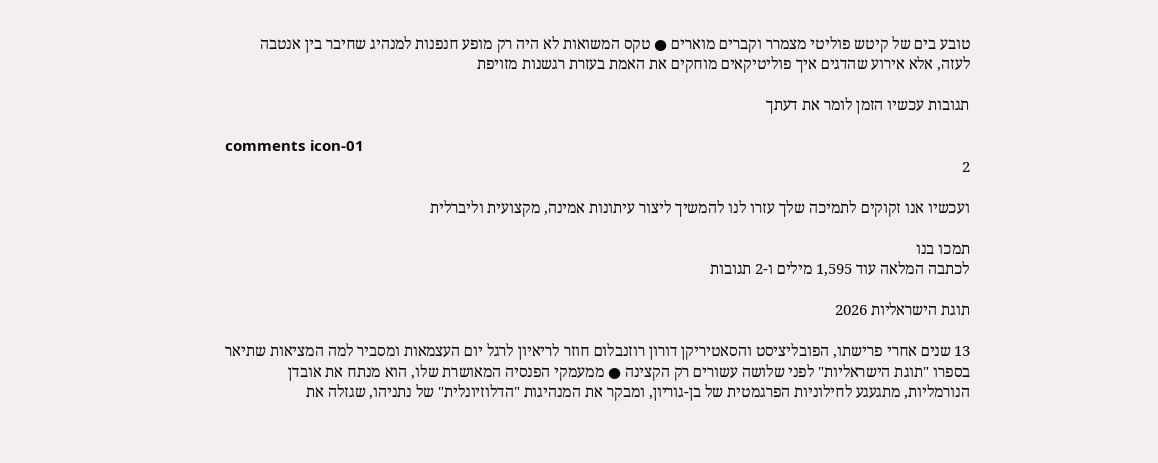טובע בים של קיטש פוליטי מצמרר וקברים מוארים ● טקס המשואות לא היה רק מופע חנפנות למנהיג שחיבר בין אנטבה לעזה, אלא אירוע שהדגים איך פוליטיקאים מוחקים את האמת בעזרת רגשנות מזויפת

תגובות עכשיו הזמן לומר את דעתך

comments icon-01
2

ועכשיו אנו זקוקים לתמיכה שלך עזרו לנו להמשיך ליצור עיתונות אמינה, מקצועית וליברלית

תמכו בנו
לכתבה המלאה עוד 1,595 מילים ו-2 תגובות

תוגת הישראליות 2026

13 שנים אחרי פרישתו, הפובליציסט והסאטיריקן דורון רוזנבלום חוזר לריאיון לרגל יום העצמאות ומסביר למה המציאות שתיאר בספרו "תוגת הישראליות" לפני שלושה עשורים רק הקצינה ● ממעמקי הפנסיה המאושרת שלו, הוא מנתח את אובדן הנורמליות, מתגעגע לחילוניות הפרגמטית של בן-גוריון, ומבקר את המנהיגות "הדלוזיונלית" של נתניהו, שגזלה את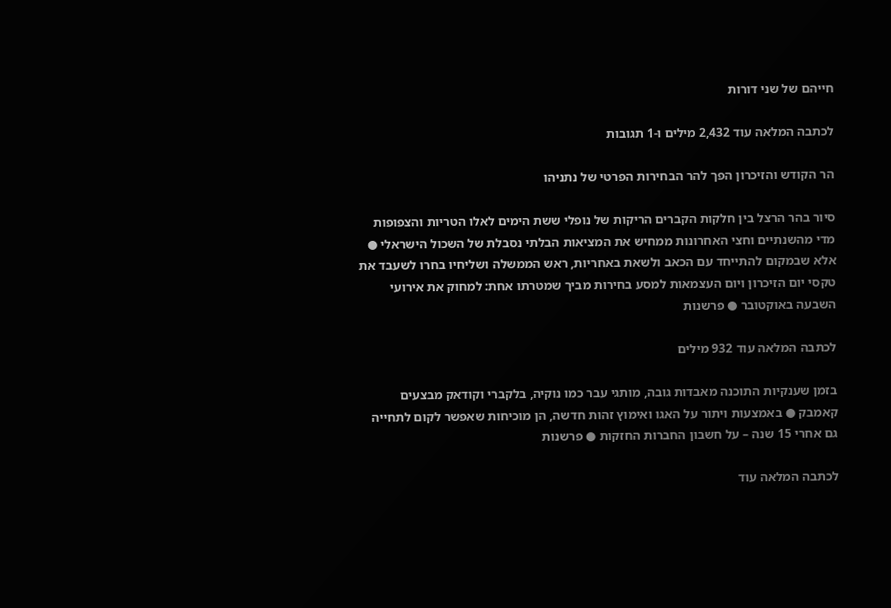חייהם של שני דורות

לכתבה המלאה עוד 2,432 מילים ו-1 תגובות

הר הקודש והזיכרון הפך להר הבחירות הפרטי של נתניהו

סיור בהר הרצל בין חלקות הקברים הריקות של נופלי ששת הימים לאלו הטריות והצפופות מדי מהשנתיים וחצי האחרונות ממחיש את המציאות הבלתי נסבלת של השכול הישראלי ● אלא שבמקום להתייחד עם הכאב ולשאת באחריות, ראש הממשלה ושליחיו בחרו לשעבד את טקסי יום הזיכרון ויום העצמאות למסע בחירות מביך שמטרתו אחת: למחוק את אירועי השבעה באוקטובר ● פרשנות

לכתבה המלאה עוד 932 מילים

בזמן שענקיות התוכנה מאבדות גובה, מותגי עבר כמו נוקיה, בלקברי וקודאק מבצעים קאמבק ● באמצעות ויתור על האגו ואימוץ זהות חדשה, הן מוכיחות שאפשר לקום לתחייה גם אחרי 15 שנה – על חשבון החברות החזקות ● פרשנות

לכתבה המלאה עוד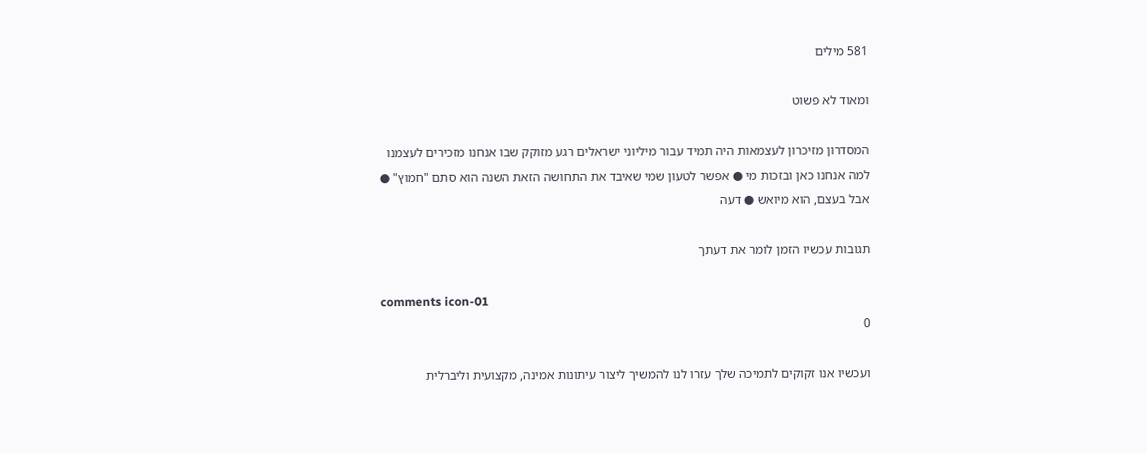581 מילים

ומאוד לא פשוט

המסדרון מזיכרון לעצמאות היה תמיד עבור מיליוני ישראלים רגע מזוקק שבו אנחנו מזכירים לעצמנו למה אנחנו כאן ובזכות מי ● אפשר לטעון שמי שאיבד את התחושה הזאת השנה הוא סתם "חמוץ" ● אבל בעצם, הוא מיואש ● דעה

תגובות עכשיו הזמן לומר את דעתך

comments icon-01
0

ועכשיו אנו זקוקים לתמיכה שלך עזרו לנו להמשיך ליצור עיתונות אמינה, מקצועית וליברלית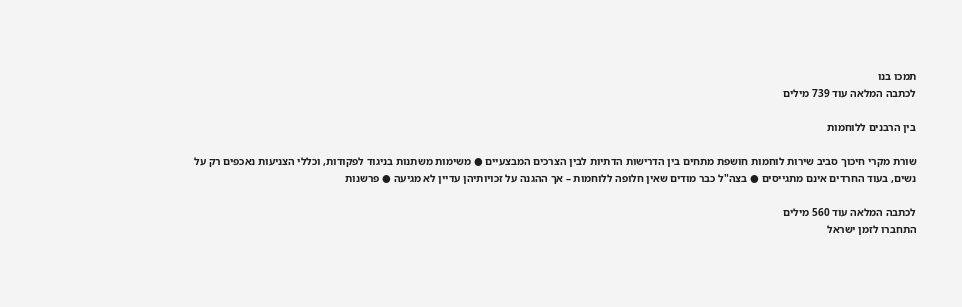תמכו בנו
לכתבה המלאה עוד 739 מילים

בין הרבנים ללוחמות

שורת מקרי חיכוך סביב שירות לוחמות חושפת מתחים בין הדרישות הדתיות לבין הצרכים המבצעיים ● משימות משתנות בניגוד לפקודות, וכללי הצניעות נאכפים רק על נשים, בעוד החרדים אינם מתגייסים ● בצה"ל כבר מודים שאין חלופה ללוחמות – אך ההגנה על זכויותיהן עדיין לא מגיעה ● פרשנות

לכתבה המלאה עוד 560 מילים
התחברו לזמן ישראל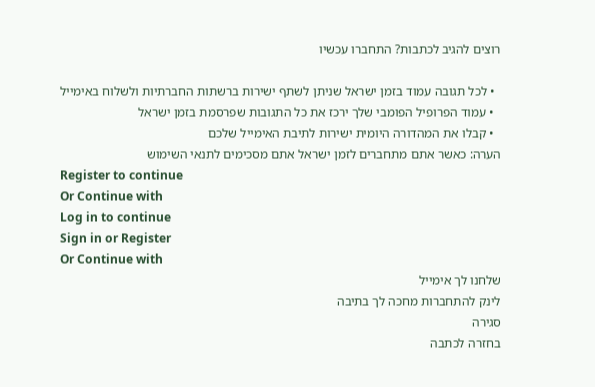רוצים להגיב לכתבות? התחברו עכשיו

  • לכל תגובה עמוד בזמן ישראל שניתן לשתף ישירות ברשתות החברתיות ולשלוח באימייל
  • עמוד הפרופיל הפומבי שלך ירכז את כל התגובות שפרסמת בזמן ישראל
  • קבלו את המהדורה היומית ישירות לתיבת האימייל שלכם
הערה: כאשר אתם מתחברים לזמן ישראל אתם מסכימים לתנאי השימוש
Register to continue
Or Continue with
Log in to continue
Sign in or Register
Or Continue with
שלחנו לך אימייל
לינק להתחברות מחכה לך בתיבה
סגירה
בחזרה לכתבה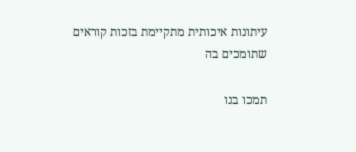עיתונות איכותית מתקיימת בזכות קוראים שתומכים בה

תמכו בנו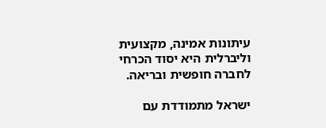עיתונות אמינה, מקצועית וליברלית היא יסוד הכרחי לחברה חופשית ובריאה.

ישראל מתמודדת עם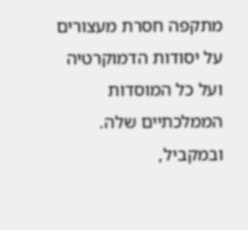מתקפה חסרת מעצורים על יסודות הדמוקרטיה ועל כל המוסדות הממלכתיים שלה. ובמקביל,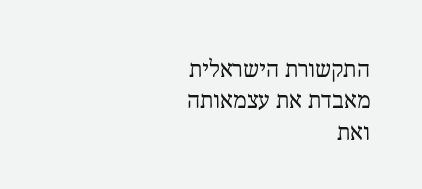התקשורת הישראלית מאבדת את עצמאותה ואת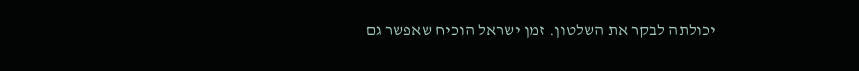יכולתה לבקר את השלטון. זמן ישראל הוכיח שאפשר גם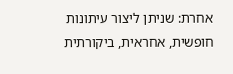אחרת: שניתן ליצור עיתונות חופשית, אחראית, ביקורתית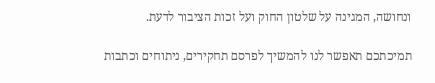ונחושה, המגינה על שלטון החוק ועל זכות הציבור לדעת.

תמיכתכם תאפשר לנו להמשיך לפרסם תחקירים, ניתוחים וכתבות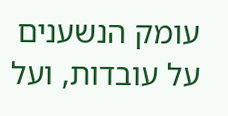עומק הנשענים על עובדות, ועל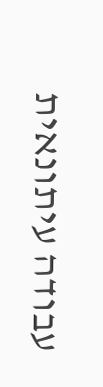עבודה עיתונאית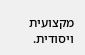מקצועית ויסודית.